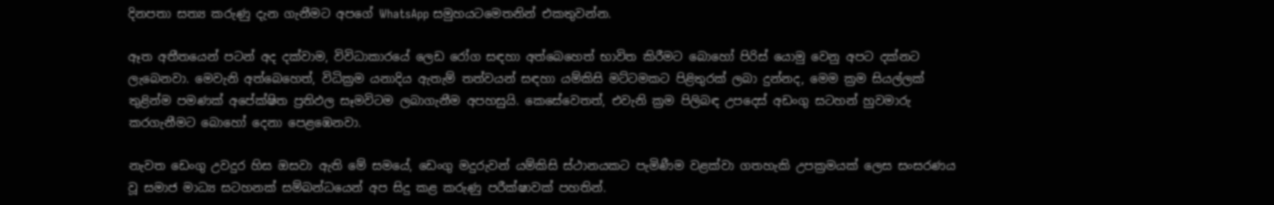දිනපතා සත්‍ය කරුණු දැන ගැනීමට අපගේ WhatsApp සමුහයටමෙතනින් එකතුවන්න.

ඈත අතීතයෙන් පටන් අද දක්වාම, විවිධාකාරයේ ලෙඩ රෝග සඳහා අත්බෙහෙත් භාවිත කිරීමට බොහෝ පිරිස් යොමු වෙනු අපට දක්නට ලැබෙනවා. මෙවැනි අත්බෙහෙත්, විධික්‍රම යනාදිය ඇතැම් තත්වයන් සඳහා යම්කිසි මට්ටමකට පිළිතුරක් ලබා දුන්නද, මෙම ක්‍රම සියල්ලක් තුළින්ම පමණක් අපේක්ෂිත ප්‍රතිඵල සෑමවිටම ලබාගැනීම අපහසුයි. කෙසේවෙතත්, එවැනි ක්‍රම පිලිබඳ උපදෙස් අඩංගු සටහන් හුවමාරු කරගැනීමට බොහෝ දෙනා පෙළඹෙනවා.

නැවත ඩෙංගු උවදුර හිස ඔසවා ඇති මේ සමයේ, ඩෙංගු මදුරුවන් යම්කිසි ස්ථානයකට පැමිණීම වළක්වා ගතහැකි උපක්‍රමයක් ලෙස සංසරණය වූ සමාජ මාධ්‍ය සටහනක් සම්බන්ධයෙන් අප සිදු කළ කරුණු පරීක්ෂාවක් පහතින්.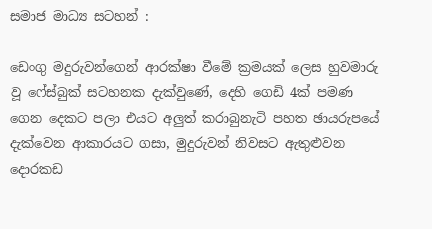සමාජ මාධ්‍ය සටහන් :

ඩෙංගු මදුරුවන්ගෙන් ආරක්ෂා වීමේ ක්‍රමයක් ලෙස හුවමාරු වූ ෆේස්බුක් සටහනක දැක්වුණේ, දෙහි ගෙඩි 4ක් පමණ ගෙන දෙකට පලා එයට අලුත් කරාබුනැටි පහත ඡායරුපයේ දැක්වෙන ආකාරයට ගසා, මුදුරුවන් නිවසට ඇතුළුවන දොරකඩ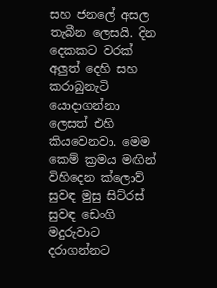සහ ජනලේ අසල තැබීන ලෙසයි. දින දෙකකට වරක් අලුත් දෙහි සහ කරාබුනැටි යොදාගන්නා ලෙසත් එහි කියවෙනවා. මෙම කෙම් ක්‍රමය මඟින් විහිදෙන ක්ලොව් සුවඳ මුසු සිට්රස් සුවඳ ඩෙංගි මදුරුවාට දරාගන්නට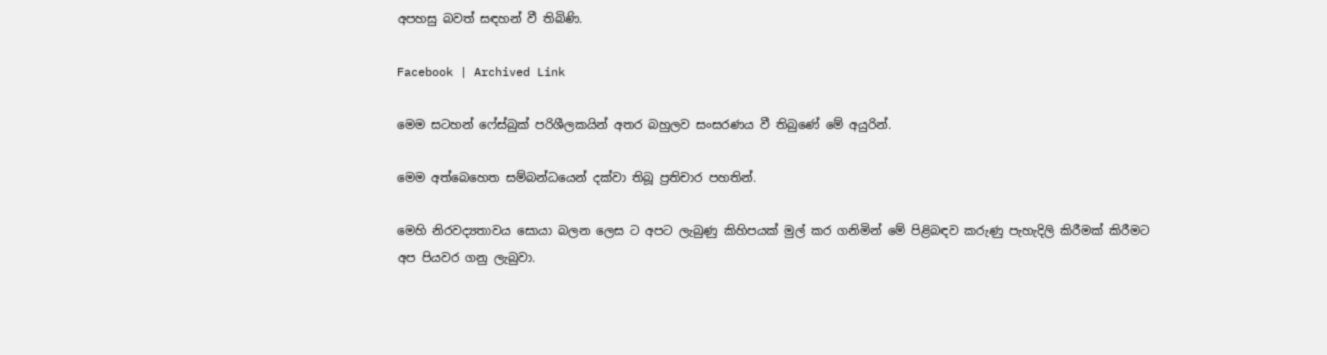අපහසු බවත් සඳහන් වී තිබිණි.

Facebook | Archived Link

මෙම සටහන් ෆේස්බුක් පරිශීලකයින් අතර බහුලව සංසරණය වී තිබුණේ මේ අයුරින්.

මෙම අත්බෙහෙත සම්බන්ධයෙන් දක්වා තිබූ ප්‍රතිචාර පහතින්.

මෙහි නිරවද්‍යතාවය සොයා බලන ලෙස ට අපට ලැබුණු කිහිපයක් මුල් කර ගනිමින් මේ පිළිබඳව කරුණු පැහැදිලි කිරීමක් කිරීමට අප පියවර ගනු ලැබුවා.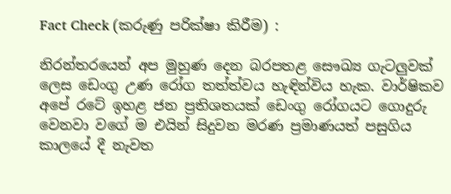Fact Check (කරුණු පරික්ෂා කිරීම) :

නිරන්තරයෙන් අප මුහුණ දෙන බරපතළ සෞඛ්‍ය ගැටලුවක් ලෙස ඩෙංගු උණ රෝග තත්ත්වය හැඳින්විය හැක. වාර්ෂිකව අපේ රටේ ඉහළ ජන ප්‍රතිශතයක් ඩෙංගු රෝගයට ගොදුරු වෙනවා වගේ ම එයින් සිදුවන මරණ ප්‍රමාණයත් පසුගිය කාලයේ දී නැවත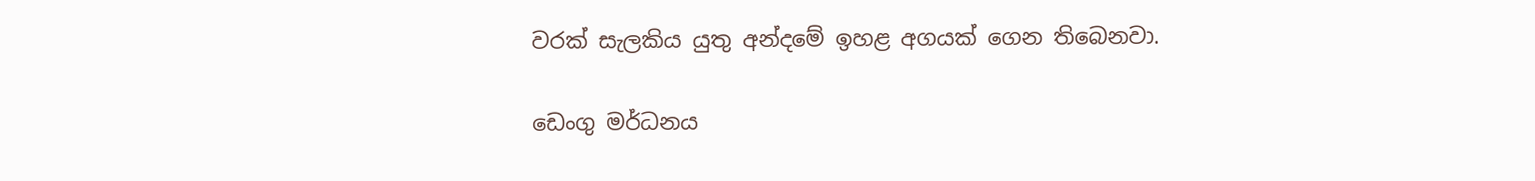වරක් සැලකිය යුතු අන්දමේ ඉහළ අගයක් ගෙන තිබෙනවා.

ඩෙංගු මර්ධනය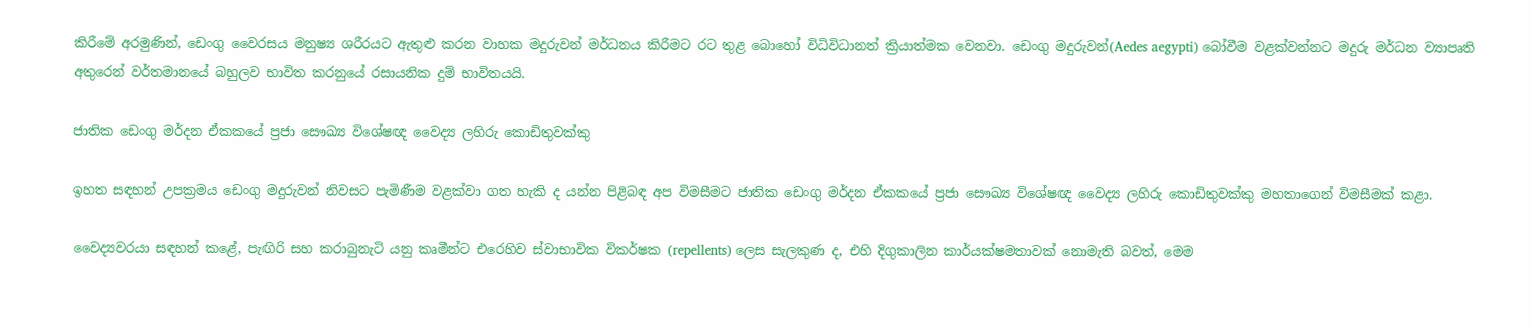කිරීමේ අරමුණින්, ඩෙංගු වෛරසය මනුෂ්‍ය ශරීරයට ඇතුළු කරන වාහක මදුරුවන් මර්ධනය කිරීමට රට තුළ බොහෝ විධිවිධානත් ක්‍රියාත්මක වෙනවා. ඩෙංගු මදුරුවන්(Aedes aegypti) බෝවීම වළක්වන්නට මදුරු මර්ධන ව්‍යාපෘති අතුරෙන් වර්තමානයේ බහුලව භාවිත කරනුයේ රසායනික දුම් භාවිතයයි.

ජාතික ඩෙංගු මර්දන ඒකකයේ ප්‍රජා සෞඛ්‍ය විශේෂඥ වෛද්‍ය ලහිරු කොඩිතුවක්කු

ඉහත සඳහන් උපක්‍රමය ඩෙංගු මදුරුවන් නිවසට පැමිණීම වළක්වා ගත හැකි ද යන්න පිළිබඳ අප විමසීමට ජාතික ඩෙංගු මර්දන ඒකකයේ ප්‍රජා සෞඛ්‍ය විශේෂඥ වෛද්‍ය ලහිරු කොඩිතුවක්කු මහතාගෙන් විමසීමක් කළා.

වෛද්‍යවරයා සඳහන් කළේ, පැඟිරි සහ කරාබුනැටි යනු කෘමීන්ට එරෙහිව ස්වාභාවික විකර්ෂක (repellents) ලෙස සැලකුණ ද, එහි දිගුකාලින කාර්යක්ෂමතාවක් නොමැති බවත්, මෙම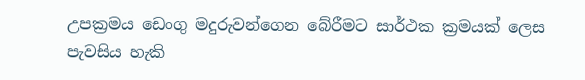උපක්‍රමය ඩෙංගු මදුරුවන්ගෙන බේරීමට සාර්ථක ක්‍රමයක් ලෙස පැවසිය හැකි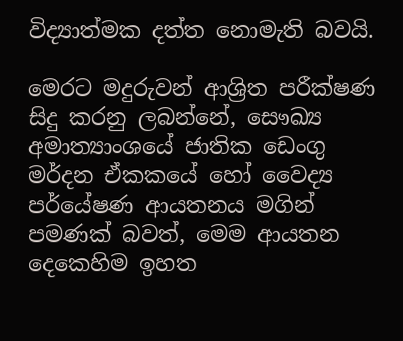විද්‍යාත්මක දත්ත නොමැති බවයි.

මෙරට මදුරුවන් ආශ්‍රිත පරීක්ෂණ සිදු කරනු ලබන්නේ, සෞඛ්‍ය අමාත්‍යාංශයේ ජාතික ඩෙංගු මර්දන ඒකකයේ හෝ වෛද්‍ය පර්යේෂණ ආයතනය මගින් පමණක් බවත්, මෙම ආයතන දෙකෙහිම ඉහත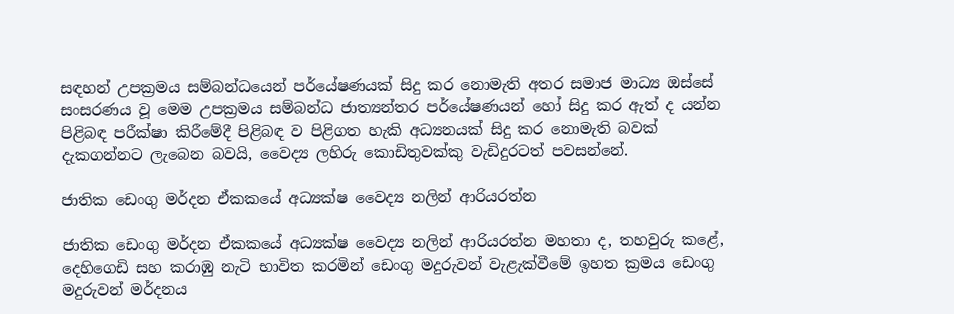සඳහන් උපක්‍රමය සම්බන්ධයෙන් පර්යේෂණයක් සිදු කර නොමැති අතර සමාජ මාධ්‍ය ඔස්සේ සංසරණය වූ මෙම උපක්‍රමය සම්බන්ධ ජාත්‍යන්තර පර්යේෂණයන් හෝ සිදු කර ඇත් ද යන්න පිළිබඳ පරීක්ෂා කිරීමේදී පිළිබඳ ව පිළිගත හැකි අධ්‍යනයක් සිදු කර නොමැති බවක් දැකගන්නට ලැබෙන බවයි, වෛද්‍ය ලහිරු කොඩිතුවක්කු වැඩිදුරටත් පවසන්නේ.

ජාතික ඩෙංගු මර්දන ඒකකයේ අධ්‍යක්ෂ වෛද්‍ය නලින් ආරියරත්න

ජාතික ඩෙංගු මර්දන ඒකකයේ අධ්‍යක්ෂ වෛද්‍ය නලින් ආරියරත්න මහතා ද, තහවුරු කළේ, දෙහිගෙඩි සහ කරාඹු නැටි භාවිත කරමින් ඩෙංගු මදුරුවන් වැළැක්වීමේ ඉහත ක්‍රමය ඩෙංගු මදුරුවන් මර්දනය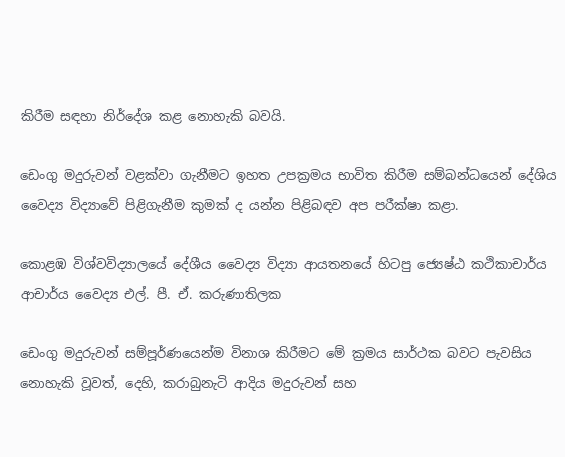කිරීම සඳහා නිර්දේශ කළ නොහැකි බවයි.

ඩෙංගු මදුරුවන් වළක්වා ගැනීමට ඉහත උපක්‍රමය භාවිත කිරීම සම්බන්ධයෙන් දේශිය වෛද්‍ය විද්‍යාවේ පිළිගැනීම කුමක් ද යන්න පිළිබඳව අප පරීක්ෂා කළා.

කොළඹ විශ්වවිද්‍යාලයේ දේශීය වෛද්‍ය විද්‍යා ආයතනයේ හිටපු ජ්‍යෙෂ්ඨ කථිකාචාර්ය ආචාර්ය වෛද්‍ය එල්. පී. ඒ. කරුණාතිලක

ඩෙංගු මදුරුවන් සම්පූර්ණයෙන්ම විනාශ කිරීමට මේ ක්‍රමය සාර්ථක බවට පැවසිය නොහැකි වූවත්, දෙහි, කරාබුනැටි ආදිය මදුරුවන් සහ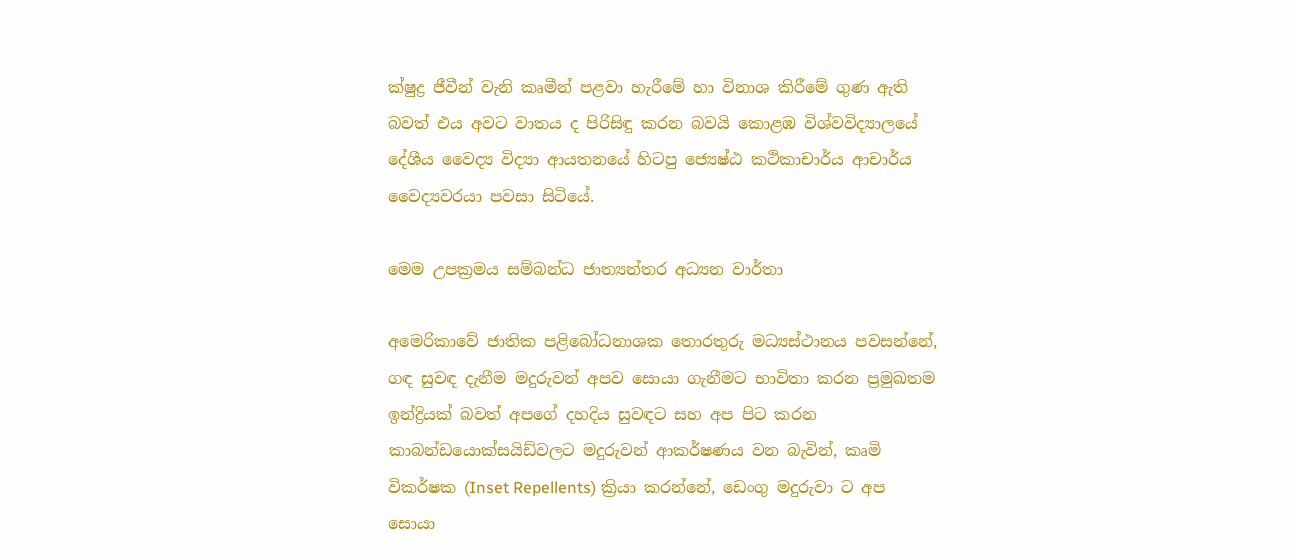ක්ෂුද්‍ර ජීවීන් වැනි කෘමීන් පළවා හැරීමේ හා විනාශ කිරීමේ ගුණ ඇති බවත් එය අවට වාතය ද පිරිසිඳු කරන බවයි කොළඹ විශ්වවිද්‍යාලයේ දේශීය වෛද්‍ය විද්‍යා ආයතනයේ හිටපු ජ්‍යෙෂ්ඨ කථිකාචාර්ය ආචාර්ය වෛද්‍යවරයා පවසා සිටියේ.

මෙම උපක්‍රමය සම්බන්ධ ජාත්‍යන්තර අධ්‍යන වාර්තා

අමෙරිකාවේ ජාතික පළිබෝධනාශක තොරතුරු මධ්‍යස්ථානය පවසන්නේ, ගඳ සුවඳ දැනීම මදුරුවන් අපව සොයා ගැනීමට භාවිතා කරන ප්‍රමුඛතම ඉන්ද්‍රියක් බවත් අපගේ දහදිය සුවඳට සහ අප පිට කරන කාබන්ඩයොක්සයිඩ්වලට මදුරුවන් ආකර්ෂණය වන බැවින්, කෘමි විකර්ෂක (Inset Repellents) ක්‍රියා කරන්නේ, ඩෙංගු මදුරුවා ට අප සොයා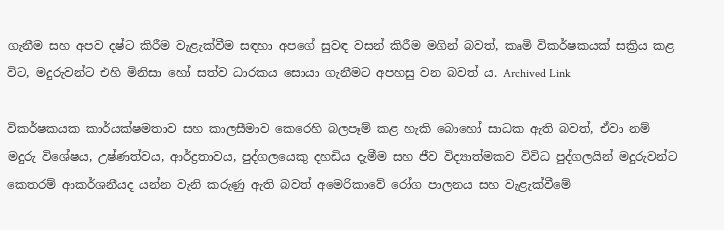ගැනීම සහ අපව දෂ්ට කිරීම වැළැක්වීම සඳහා අපගේ සුවඳ වසන් කිරීම මගින් බවත්, කෘමි විකර්ෂකයක් සක්‍රිය කළ විට, මදුරුවන්ට එහි මිනිසා හෝ සත්ව ධාරකය සොයා ගැනීමට අපහසු වන බවත් ය. Archived Link

විකර්ෂකයක කාර්යක්ෂමතාව සහ කාලසීමාව කෙරෙහි බලපෑම් කළ හැකි බොහෝ සාධක ඇති බවත්, ඒවා නම් මදුරු විශේෂය, උෂ්ණත්වය, ආර්ද්‍රතාවය, පුද්ගලයෙකු දහඩිය දැමීම සහ ජීව විද්‍යාත්මකව විවිධ පුද්ගලයින් මදුරුවන්ට කෙතරම් ආකර්ශනීයද යන්න වැනි කරුණු ඇති බවත් අමෙරිකාවේ රෝග පාලනය සහ වැළැක්වීමේ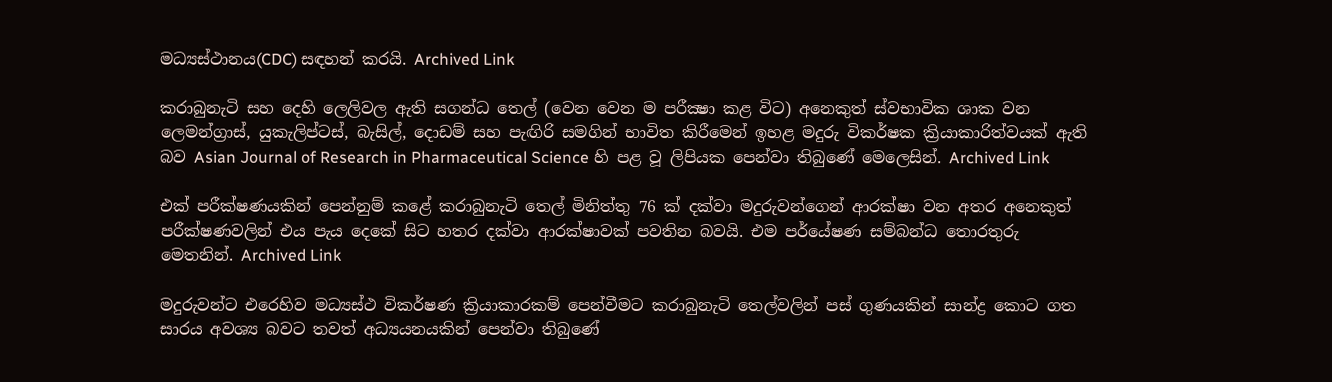මධ්‍යස්ථානය(CDC) සඳහන් කරයි. Archived Link

කරාබුනැටි සහ දෙහි ලෙලිවල ඇති සගන්ධ තෙල් (වෙන වෙන ම පරීක්‍ෂා කළ විට) අනෙකුත් ස්වභාවික ශාක වන ලෙමන්ග්‍රාස්, යුකැලිප්ටස්, බැසිල්, දොඩම් සහ පැඟිරි සමගින් භාවිත කිරීමෙන් ඉහළ මදුරු විකර්ෂක ක්‍රියාකාරිත්වයක් ඇති බව Asian Journal of Research in Pharmaceutical Science හි පළ වූ ලිපියක පෙන්වා තිබුණේ මෙලෙසින්. Archived Link

එක් පරීක්ෂණයකින් පෙන්නුම් කළේ කරාබුනැටි තෙල් මිනිත්තු 76 ක් දක්වා මදුරුවන්ගෙන් ආරක්ෂා වන අතර අනෙකුත් පරීක්ෂණවලින් එය පැය දෙකේ සිට හතර දක්වා ආරක්ෂාවක් පවතින බවයි. එම පර්යේෂණ සම්බන්ධ තොරතුරු මෙතනින්. Archived Link

මදුරුවන්ට එරෙහිව මධ්‍යස්ථ විකර්ෂණ ක්‍රියාකාරකම් පෙන්වීමට කරාබුනැටි තෙල්වලින් පස් ගුණයකින් සාන්ද්‍ර කොට ගත සාරය අවශ්‍ය බවට තවත් අධ්‍යයනයකින් පෙන්වා තිබුණේ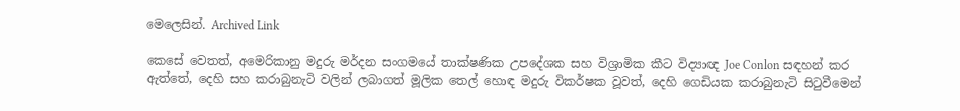මෙලෙසින්. Archived Link

කෙසේ වෙතත්, අමෙරිකානු මදුරු මර්දන සංගමයේ තාක්ෂණික උපදේශක සහ විශ්‍රාමික කීට විද්‍යාඥ Joe Conlon සඳහන් කර ඇත්තේ, දෙහි සහ කරාබුනැටි වලින් ලබාගත් මූලික තෙල් හොඳ මදුරු විකර්ෂක වූවත්, දෙහි ගෙඩියක කරාබුනැටි සිටුවීමෙන්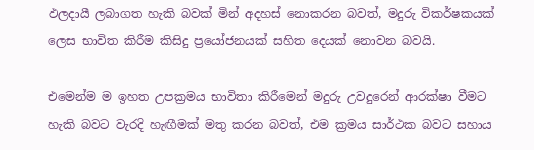ඵලදායී ලබාගත හැකි බවක් මින් අදහස් නොකරන බවත්, මදුරු විකර්ෂකයක් ලෙස භාවිත කිරීම කිසිදු ප්‍රයෝජනයක් සහිත දෙයක් නොවන බවයි.

එමෙන්ම ම ඉහත උපක්‍රමය භාවිතා කිරීමෙන් මදුරු උවදුරෙන් ආරක්ෂා වීමට හැකි බවට වැරදි හැඟීමක් මතු කරන බවත්, එම ක්‍රමය සාර්ථක බවට සහාය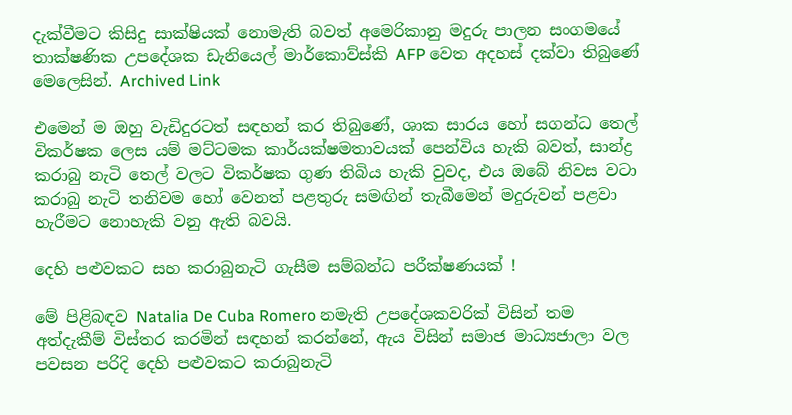දැක්වීමට කිසිදු සාක්ෂියක් නොමැති බවත් අමෙරිකානු මදුරු පාලන සංගමයේ තාක්ෂණික උපදේශක ඩැනියෙල් මාර්කොව්ස්කි AFP වෙත අදහස් දක්වා තිබුණේ මෙලෙසින්. Archived Link

එමෙන් ම ඔහු වැඩිදුරටත් සඳහන් කර තිබුණේ, ශාක සාරය හෝ සගන්ධ තෙල් විකර්ෂක ලෙස යම් මට්ටමක කාර්යක්ෂමතාවයක් පෙන්විය හැකි බවත්, සාන්ද්‍ර කරාබු නැටි තෙල් වලට විකර්ෂක ගුණ තිබිය හැකි වුවද, එය ඔබේ නිවස වටා කරාබු නැටි තනිවම හෝ වෙනත් පළතුරු සමඟින් තැබීමෙන් මදුරුවන් පළවා හැරීමට නොහැකි වනු ඇති බවයි.

දෙහි පළුවකට සහ කරාබුනැටි ගැසීම සම්බන්ධ පරීක්ෂණයක් !

මේ පිළිබඳව Natalia De Cuba Romero නමැති උපදේශකවරික් විසින් තම අත්දැකීම් විස්තර කරමින් සඳහන් කරන්නේ, ඇය විසින් සමාජ මාධ්‍යජාලා වල පවසන පරිදි දෙහි පළුවකට කරාබුනැටි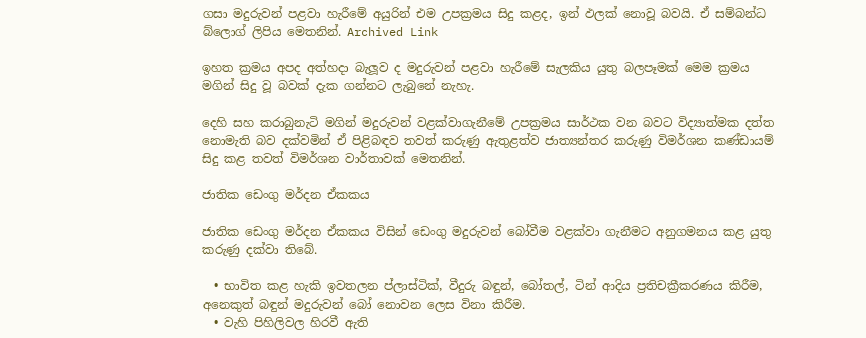ගසා මදුරුවන් පළවා හැරීමේ අයුරින් එම උපක්‍රමය සිදු කළද, ඉන් ඵලක් නොවූ බවයි. ඒ සම්බන්ධ බ්ලොග් ලිපිය මෙතනින්. Archived Link

ඉහත ක්‍රමය අපද අත්හදා බැලූව ද මදුරුවන් පළවා හැරීමේ සැලකිය යුතු බලපෑමක් මෙම ක්‍රමය මගින් සිදු වූ බවක් දැක ගන්නට ලැබුනේ නැහැ.

දෙහි සහ කරාබුනැටි මගින් මදුරුවන් වළක්වාගැනීමේ උපක්‍රමය සාර්ථක වන බවට විද්‍යාත්මක දත්ත නොමැති බව දක්වමින් ඒ පිළිබඳව තවත් කරුණු ඇතුළත්ව ජාත්‍යන්තර කරුණු විමර්ශන කණ්ඩායම් සිදු කළ තවත් විමර්ශන වාර්තාවක් මෙතනින්.

ජාතික ඩෙංගු මර්දන ඒකකය

ජාතික ඩෙංගු මර්දන ඒකකය විසින් ඩෙංගු මදුරුවන් බෝවීම වළක්වා ගැනීමට අනුගමනය කළ යුතු කරුණු දක්වා තිබේ.

  • භාවිත කළ හැකි ඉවතලන ප්ලාස්ටික්, වීදුරු බඳුන්, බෝතල්, ටින් ආදිය ප්‍රතිචක්‍රීකරණය කිරීම, අනෙකුත් බඳුන් මදුරුවන් බෝ නොවන ලෙස විනා කිරීම.
  • වැහි පිහිලිවල හිරවී ඇති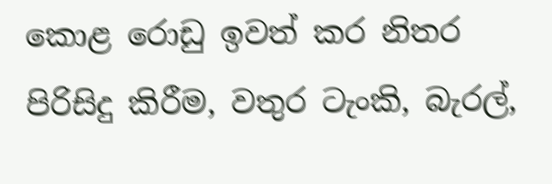කොළ රොඩු ඉවත් කර නිතර පිරිසිදු කිරීම, වතුර ටැංකි, බැරල්,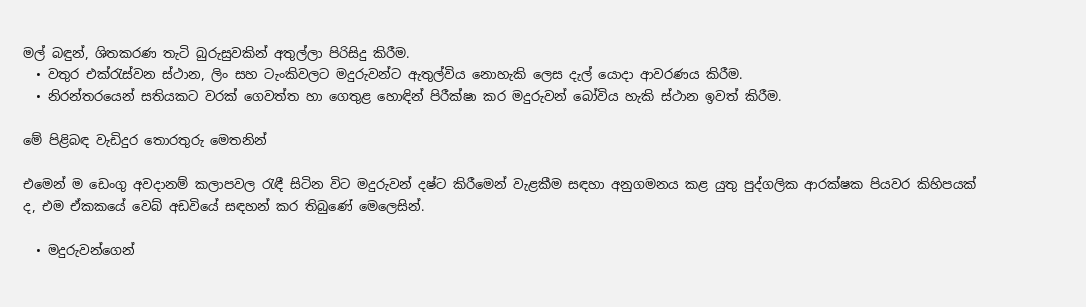මල් බඳුන්, ශිතකරණ තැටි බුරුසුවකින් අතුල්ලා පිරිසිදු කිරීම.
  • වතුර එක්රැස්වන ස්ථාන, ලිං සහ ටැංකිවලට මදුරුවන්ට ඇතුල්විය නොහැකි ලෙස දැල් යොදා ආවරණය කිරීම.
  • නිරන්තරයෙන් සතියකට වරක් ගෙවත්ත හා ගෙතුළ හොඳින් පිරීක්ෂා කර මදුරුවන් බෝවිය හැකි ස්ථාන ඉවත් කිරීම.

මේ පිළිබඳ වැඩිදුර තොරතුරු මෙතනින්

එමෙන් ම ඩෙංගු අවදානම් කලාපවල රැඳී සිටින විට මදුරුවන් දෂ්ට කිරීමෙන් වැළකීම සඳහා අනුගමනය කළ යුතු පුද්ගලික ආරක්ෂක පියවර කිහිපයක් ද, එම ඒකකයේ වෙබ් අඩවියේ සඳහන් කර තිබුණේ මෙලෙසින්.

  • මදුරුවන්ගෙන්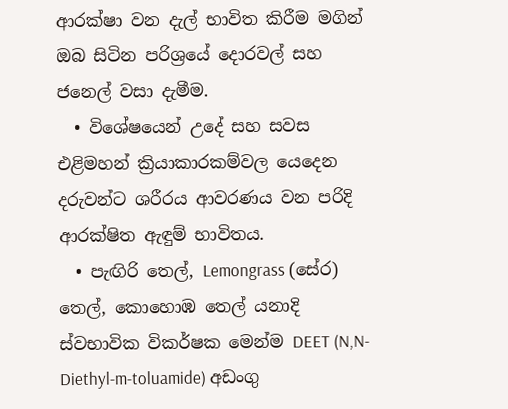ආරක්ෂා වන දැල් භාවිත කිරීම මගින් ඔබ සිටින පරිශ්‍රයේ දොරවල් සහ ජනෙල් වසා දැමීම.
  • විශේෂයෙන් උදේ සහ සවස එළිමහන් ක්‍රියාකාරකම්වල යෙදෙන දරුවන්ට ශරීරය ආවරණය වන පරිදි ආරක්ෂිත ඇඳුම් භාවිතය.
  • පැඟිරි තෙල්, Lemongrass (සේර) තෙල්, කොහොඹ තෙල් යනාදි ස්වභාවික විකර්ෂක මෙන්ම DEET (N,N-Diethyl-m-toluamide) අඩංගු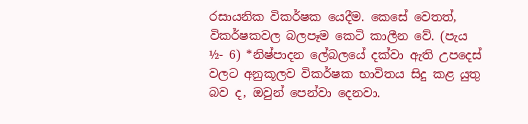රසායනික විකර්ෂක යෙදීම. කෙසේ වෙතත්, විකර්ෂකවල බලපෑම කෙටි කාලීන වේ. (පැය ½- 6) *නිෂ්පාදන ලේබලයේ දක්වා ඇති උපදෙස් වලට අනුකූලව විකර්ෂක භාවිතය සිදු කළ යුතු බව ද, ඔවුන් පෙන්වා දෙනවා.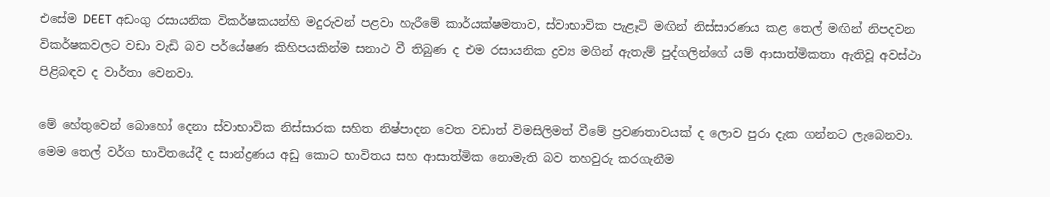එසේම DEET අඩංගු රසායනික විකර්ෂකයන්හි මදුරුවන් පළවා හැරීමේ කාර්යක්ෂමතාව, ස්වාභාවික පැළෑටි මඟින් නිස්සාරණය කළ තෙල් මඟින් නිපදවන විකර්ෂකවලට වඩා වැඩි බව පර්යේෂණ කිහිපයකින්ම සනාථ වී තිබුණ ද එම රසායනික ද්‍රව්‍ය මගින් ඇතැම් පුද්ගලින්ගේ යම් ආසාත්මිකතා ඇතිවූ අවස්ථා පිළිබඳව ද වාර්තා වෙනවා.

මේ හේතුවෙන් බොහෝ දෙනා ස්වාභාවික නිස්සාරක සහිත නිෂ්පාදන වෙත වඩාත් විමසිලිමත් වීමේ ප්‍රවණතාවයක් ද ලොව පුරා දැක ගන්නට ලැබෙනවා. මෙම තෙල් වර්ග භාවිතයේදී ද සාන්ද්‍රණය අඩු කොට භාවිතය සහ ආසාත්මික නොමැති බව තහවුරු කරගැනීම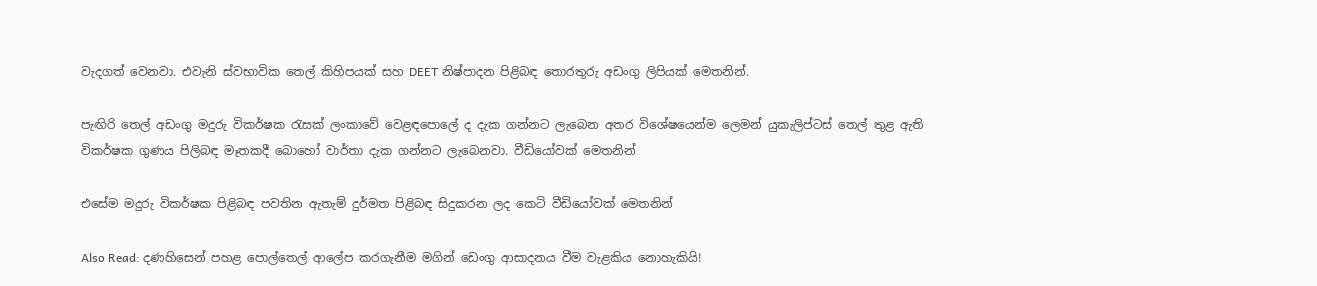වැදගත් වෙනවා. එවැනි ස්වභාවික තෙල් කිහිපයක් සහ DEET නිෂ්පාදන පිළිබඳ තොරතුරු අඩංගු ලිපියක් මෙතනින්.

පැඟිරි තෙල් අඩංගු මදුරු විකර්ෂක රැසක් ලංකාවේ වෙළඳපොලේ ද දැක ගන්නට ලැබෙන අතර විශේෂයෙන්ම ලෙමන් යුකැලිප්ටස් තෙල් තුළ ඇති විකර්ෂක ගුණය පිලිබඳ මෑතකදී බොහෝ වාර්තා දැක ගන්නට ලැබෙනවා. වීඩියෝවක් මෙතනින්

එසේම මදුරු විකර්ෂක පිළිබඳ පවතින ඇතැම් දුර්මත පිළිබඳ සිදුකරන ලද කෙටි වීඩියෝවක් මෙතනින්

Also Read: දණහිසෙන් පහළ පොල්තෙල් ආලේප කරගැනීම මගින් ඩෙංගු ආසාදනය වීම වැළකිය නොහැකියි!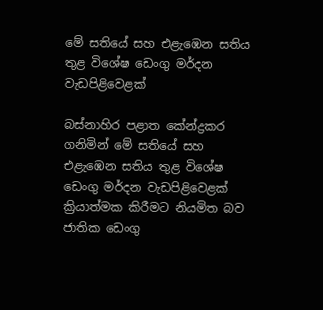මේ සතියේ සහ එළැඹෙන සතිය තුළ විශේෂ ඩෙංගු මර්දන වැඩපිළිවෙළක්

බස්නාහිර පළාත කේන්ද්‍රකර ගනිමින් මේ සතියේ සහ එළැඹෙන සතිය තුළ විශේෂ ඩෙංගු මර්දන වැඩපිළිවෙළක් ක්‍රියාත්මක කිරීමට නියමිත බව ජාතික ඩෙංගු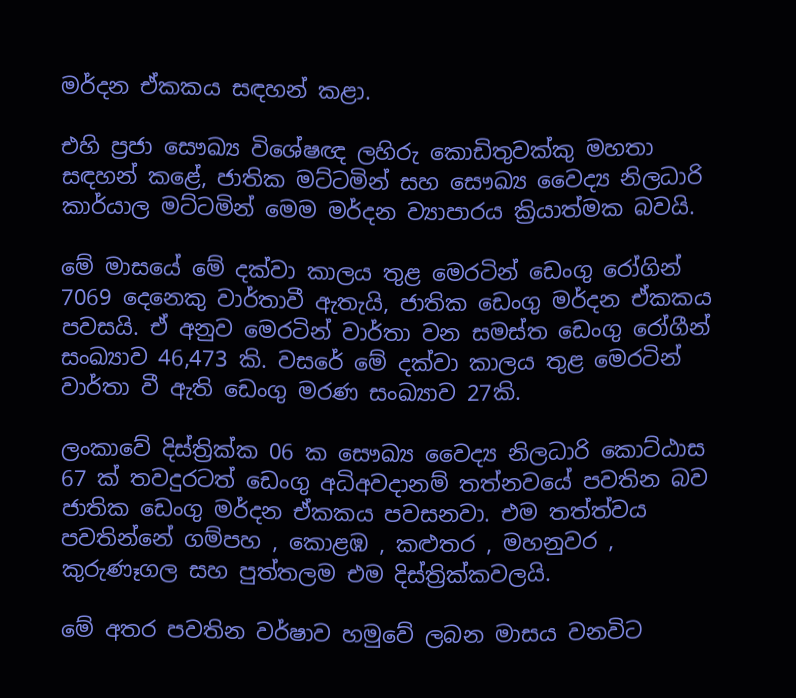මර්දන ඒකකය සඳහන් කළා.

එහි ප්‍රජා සෞඛ්‍ය විශේෂඥ ලහිරු කොඩිතුවක්කු මහතා සඳහන් කළේ, ජාතික මට්ටමින් සහ සෞඛ්‍ය වෛද්‍ය නිලධාරි කාර්යාල මට්ටමින් මෙම මර්දන ව්‍යාපාරය ක්‍රියාත්මක බවයි.

මේ මාසයේ මේ දක්වා කාලය තුළ මෙරටින් ඩෙංගු රෝගින් 7069 දෙනෙකු වාර්තාවී ඇතැයි, ජාතික ඩෙංගු මර්දන ඒකකය පවසයි. ඒ අනුව මෙරටින් වාර්තා වන සමස්ත ඩෙංගු රෝගීන් සංඛ්‍යාව 46,473 කි. වසරේ මේ දක්වා කාලය තුළ මෙරටින් වාර්තා වී ඇති ඩෙංගු මරණ සංඛ්‍යාව 27කි.

ලංකාවේ දිස්ත්‍රික්ක 06 ක සෞඛ්‍ය වෛද්‍ය නිලධාරි කොට්ඨාස 67 ක් තවදුරටත් ඩෙංගු අධිඅවදානම් තත්නවයේ පවතින බව ජාතික ඩෙංගු මර්දන ඒකකය පවසනවා. එම තත්ත්වය පවතින්නේ ගම්පහ , කොළඹ , කළුතර , මහනුවර , කුරුණෑගල සහ පුත්තලම එම දිස්ත්‍රික්කවලයි.

මේ අතර පවතින වර්ෂාව හමුවේ ලබන මාසය වනවිට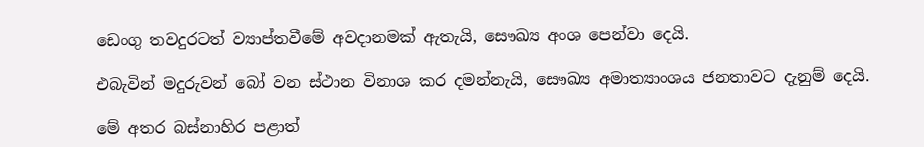ඩෙංගු තවදුරටත් ව්‍යාප්තවීමේ අවදානමක් ඇතැයි, සෞඛ්‍ය අංශ පෙන්වා දෙයි.

එබැවින් මදුරුවන් බෝ වන ස්ථාන විනාශ කර දමන්නැයි, සෞඛ්‍ය අමාත්‍යාංශය ජනතාවට දැනුම් දෙයි.

මේ අතර බස්නාහිර පළාත්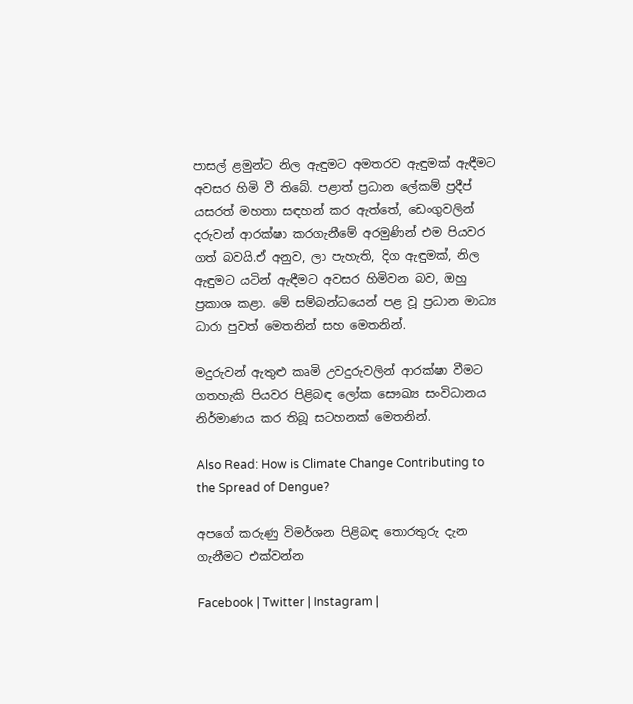පාසල් ළමුන්ට නිල ඇඳුමට අමතරව ඇඳුමක් ඇඳීමට අවසර හිමි වී තිබේ. පළාත් ප්‍රධාන ලේකම් ප්‍රදීප් යසරත් මහතා සඳහන් කර ඇත්තේ, ඩෙංගුවලින් දරුවන් ආරක්ෂා කරගැනීමේ අරමුණින් එම පියවර ගත් බවයි.ඒ අනුව, ලා පැහැති, දිග ඇඳුමක්, නිල ඇඳුමට යටින් ඇඳීමට අවසර හිමිවන බව, ඔහු ප්‍රකාශ කළා. මේ සම්බන්ධයෙන් පළ වූ ප්‍රධාන මාධ්‍ය ධාරා පුවත් මෙතනින් සහ මෙතනින්.

මදුරුවන් ඇතුළු කෘමි උවදුරුවලින් ආරක්ෂා වීමට ගතහැකි පියවර පිළිබඳ ලෝක සෞඛ්‍ය සංවිධානය නිර්මාණය කර තිබූ සටහනක් මෙතනින්.

Also Read: How is Climate Change Contributing to the Spread of Dengue?

අපගේ කරුණු විමර්ශන පිළිබඳ තොරතුරු දැන ගැනීමට එක්වන්න

Facebook | Twitter | Instagram |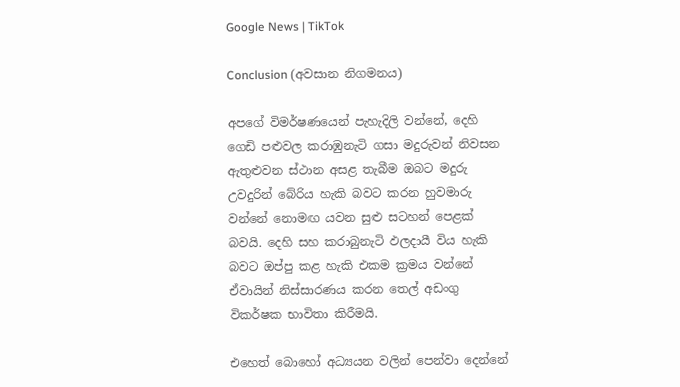Google News | TikTok

Conclusion (අවසාන නිගමනය)

අපගේ විමර්ෂණයෙන් පැහැදිලි වන්නේ, දෙහි ගෙඩි පළුවල කරාඹුනැටි ගසා මදුරුවන් නිවසන ඇතුළුවන ස්ථාන අසළ තැබීම ඔබට මදුරු උවදුරින් බේරිය හැකි බවට කරන හුවමාරු වන්නේ නොමඟ යවන සුළු සටහන් පෙළක් බවයි. දෙහි සහ කරාබුනැටි ඵලදායී විය හැකි බවට ඔප්පු කළ හැකි එකම ක්‍රමය වන්නේ ඒවායින් නිස්සාරණය කරන තෙල් අඩංගු විකර්ෂක භාවිතා කිරීමයි.

එහෙත් බොහෝ අධ්‍යයන වලින් පෙන්වා දෙන්නේ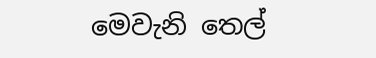මෙවැනි තෙල්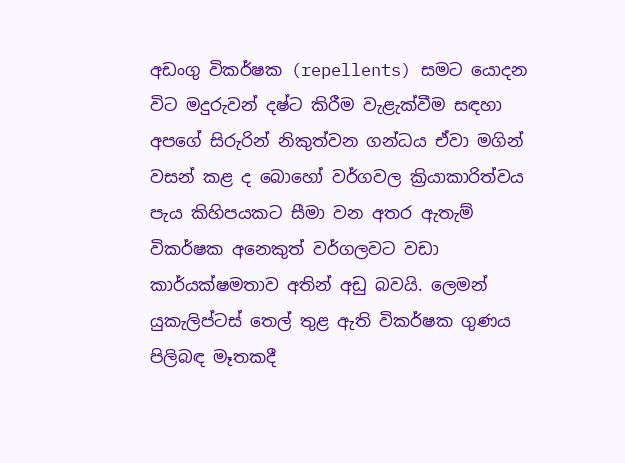අඩංගු විකර්ෂක (repellents) සමට යොදන විට මදුරුවන් දෂ්ට කිරීම වැළැක්වීම සඳහා අපගේ සිරුරින් නිකුත්වන ගන්ධය ඒවා මගින් වසන් කළ ද බොහෝ වර්ගවල ක්‍රියාකාරිත්වය පැය කිහිපයකට සීමා වන අතර ඇතැම් විකර්ෂක අනෙකුත් වර්ගලවට වඩා කාර්යක්ෂමතාව අතින් අඩු බවයි. ලෙමන් යුකැලිප්ටස් තෙල් තුළ ඇති විකර්ෂක ගුණය පිලිබඳ මෑතකදී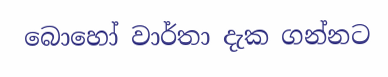බොහෝ වාර්තා දැක ගන්නට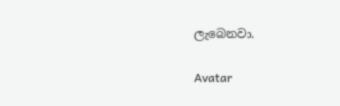ලැබෙනවා.

Avatar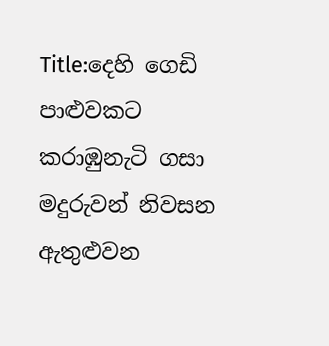Title:දෙහි ගෙඩි පාළුවකට කරාඹුනැටි ගසා මදුරුවන් නිවසන ඇතුළුවන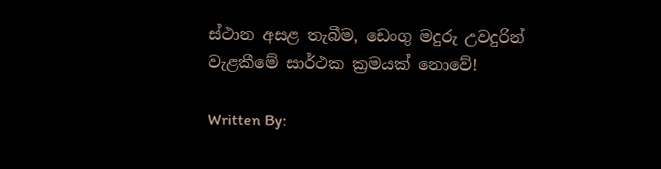ස්ථාන අසළ තැබීම, ඩෙංගු මදුරු උවදුරින් වැළකීමේ සාර්ථක ක්‍රමයක් නොවේ!

Written By: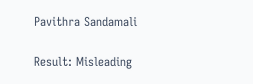Pavithra Sandamali

Result: Misleading